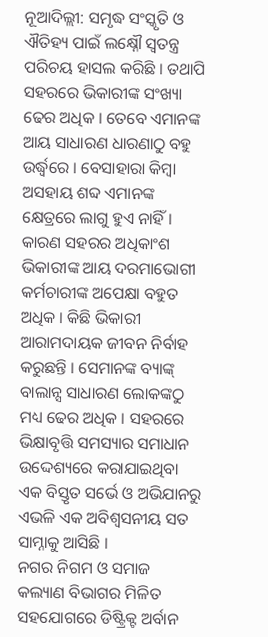ନୂଆଦିଲ୍ଲୀ: ସମୃଦ୍ଧ ସଂସ୍କୃତି ଓ ଐତିହ୍ୟ ପାଇଁ ଲକ୍ଷ୍ନୌ ସ୍ୱତନ୍ତ୍ର ପରିଚୟ ହାସଲ କରିଛି । ତଥାପି ସହରରେ ଭିକାରୀଙ୍କ ସଂଖ୍ୟା ଢେର ଅଧିକ । ତେବେ ଏମାନଙ୍କ ଆୟ ସାଧାରଣ ଧାରଣାଠୁ ବହୁ ଉର୍ଦ୍ଧ୍ୱରେ । ବେସାହାରା କିମ୍ବା ଅସହାୟ ଶବ୍ଦ ଏମାନଙ୍କ କ୍ଷେତ୍ରରେ ଲାଗୁ ହୁଏ ନାହିଁ । କାରଣ ସହରର ଅଧିକାଂଶ ଭିକାରୀଙ୍କ ଆୟ ଦରମାଭୋଗୀ କର୍ମଚାରୀଙ୍କ ଅପେକ୍ଷା ବହୁତ ଅଧିକ । କିଛି ଭିକାରୀ ଆରାମଦାୟକ ଜୀବନ ନିର୍ବାହ କରୁଛନ୍ତି । ସେମାନଙ୍କ ବ୍ୟାଙ୍କ୍ ବାଲାନ୍ସ ସାଧାରଣ ଲୋକଙ୍କଠୁ ମଧ୍ୟ ଢେର ଅଧିକ । ସହରରେ ଭିକ୍ଷାବୃତ୍ତି ସମସ୍ୟାର ସମାଧାନ ଉଦ୍ଦେଶ୍ୟରେ କରାଯାଇଥିବା ଏକ ବିସ୍ତୃତ ସର୍ଭେ ଓ ଅଭିଯାନରୁ ଏଭଳି ଏକ ଅବିଶ୍ୱସନୀୟ ସତ ସାମ୍ନାକୁ ଆସିଛି ।
ନଗର ନିଗମ ଓ ସମାଜ କଲ୍ୟାଣ ବିଭାଗର ମିଳିତ ସହଯୋଗରେ ଡିଷ୍ଟ୍ରିକ୍ଟ ଅର୍ବାନ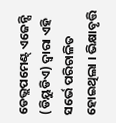ଡେଭ୍ଲପମେଣ୍ଟ୍ ଏଜେନ୍ସି (ଡିୟୁଡିଏ) ଦ୍ୱାରା ଏହି ସର୍ଭେ ପରିଚାଳିତ ହୋଇଥିଲା । ଭିକ୍ଷାବୃତ୍ତି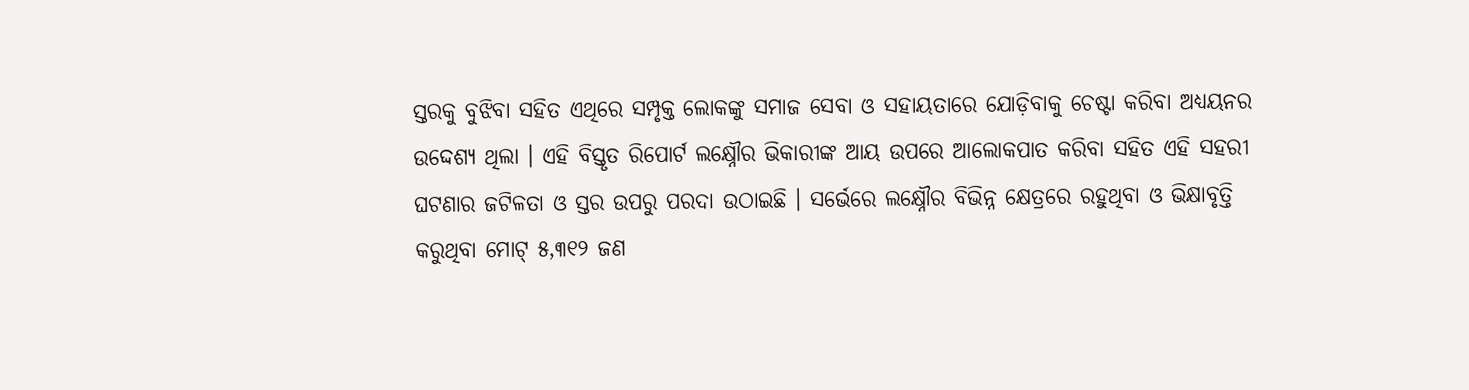ସ୍ତରକୁ ବୁଝିବା ସହିତ ଏଥିରେ ସମ୍ପୃକ୍ତ ଲୋକଙ୍କୁ ସମାଜ ସେବା ଓ ସହାୟତାରେ ଯୋଡ଼ିବାକୁ ଚେଷ୍ଟା କରିବା ଅଧ୍ୟୟନର ଉଦ୍ଦେଶ୍ୟ ଥିଲା । ଏହି ବିସ୍ତୃତ ରିପୋର୍ଟ ଲକ୍ଷ୍ନୌର ଭିକାରୀଙ୍କ ଆୟ ଉପରେ ଆଲୋକପାତ କରିବା ସହିତ ଏହି ସହରୀ ଘଟଣାର ଜଟିଳତା ଓ ସ୍ତର ଉପରୁ ପରଦା ଉଠାଇଛି । ସର୍ଭେରେ ଲକ୍ଷ୍ନୌର ବିଭିନ୍ନ କ୍ଷେତ୍ରରେ ରହୁଥିବା ଓ ଭିକ୍ଷାବୃତ୍ତି କରୁଥିବା ମୋଟ୍ ୫,୩୧୨ ଜଣ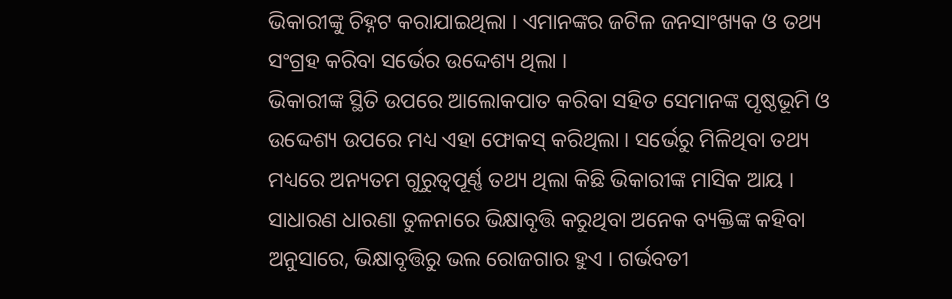ଭିକାରୀଙ୍କୁ ଚିହ୍ନଟ କରାଯାଇଥିଲା । ଏମାନଙ୍କର ଜଟିଳ ଜନସାଂଖ୍ୟକ ଓ ତଥ୍ୟ ସଂଗ୍ରହ କରିବା ସର୍ଭେର ଉଦ୍ଦେଶ୍ୟ ଥିଲା ।
ଭିକାରୀଙ୍କ ସ୍ଥିତି ଉପରେ ଆଲୋକପାତ କରିବା ସହିତ ସେମାନଙ୍କ ପୃଷ୍ଠଭୂମି ଓ ଉଦ୍ଦେଶ୍ୟ ଉପରେ ମଧ୍ୟ ଏହା ଫୋକସ୍ କରିଥିଲା । ସର୍ଭେରୁ ମିଳିଥିବା ତଥ୍ୟ ମଧ୍ୟରେ ଅନ୍ୟତମ ଗୁରୁତ୍ୱପୂର୍ଣ୍ଣ ତଥ୍ୟ ଥିଲା କିଛି ଭିକାରୀଙ୍କ ମାସିକ ଆୟ । ସାଧାରଣ ଧାରଣା ତୁଳନାରେ ଭିକ୍ଷାବୃତ୍ତି କରୁଥିବା ଅନେକ ବ୍ୟକ୍ତିଙ୍କ କହିବା ଅନୁସାରେ, ଭିକ୍ଷାବୃତ୍ତିରୁ ଭଲ ରୋଜଗାର ହୁଏ । ଗର୍ଭବତୀ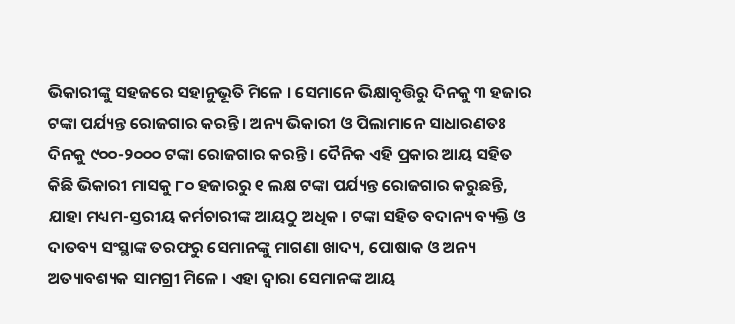ଭିକାରୀଙ୍କୁ ସହଜରେ ସହାନୁଭୂତି ମିଳେ । ସେମାନେ ଭିକ୍ଷାବୃତ୍ତିରୁ ଦିନକୁ ୩ ହଜାର ଟଙ୍କା ପର୍ଯ୍ୟନ୍ତ ରୋଜଗାର କରନ୍ତି । ଅନ୍ୟ ଭିକାରୀ ଓ ପିଲାମାନେ ସାଧାରଣତଃ ଦିନକୁ ୯୦୦-୨୦୦୦ ଟଙ୍କା ରୋଜଗାର କରନ୍ତି । ଦୈନିକ ଏହି ପ୍ରକାର ଆୟ ସହିତ କିଛି ଭିକାରୀ ମାସକୁ ୮୦ ହଜାରରୁ ୧ ଲକ୍ଷ ଟଙ୍କା ପର୍ଯ୍ୟନ୍ତ ରୋଜଗାର କରୁଛନ୍ତି, ଯାହା ମଧ୍ୟମ-ସ୍ତରୀୟ କର୍ମଚାରୀଙ୍କ ଆୟଠୁ ଅଧିକ । ଟଙ୍କା ସହିତ ବଦାନ୍ୟ ବ୍ୟକ୍ତି ଓ ଦାତବ୍ୟ ସଂସ୍ଥାଙ୍କ ତରଫରୁ ସେମାନଙ୍କୁ ମାଗଣା ଖାଦ୍ୟ, ପୋଷାକ ଓ ଅନ୍ୟ ଅତ୍ୟାବଶ୍ୟକ ସାମଗ୍ରୀ ମିଳେ । ଏହା ଦ୍ୱାରା ସେମାନଙ୍କ ଆୟ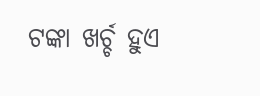ଟଙ୍କା ଖର୍ଚ୍ଚ ହୁଏ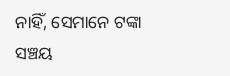ନାହିଁ, ସେମାନେ ଟଙ୍କା ସଞ୍ଚୟ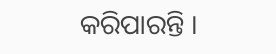କରିପାରନ୍ତି ।